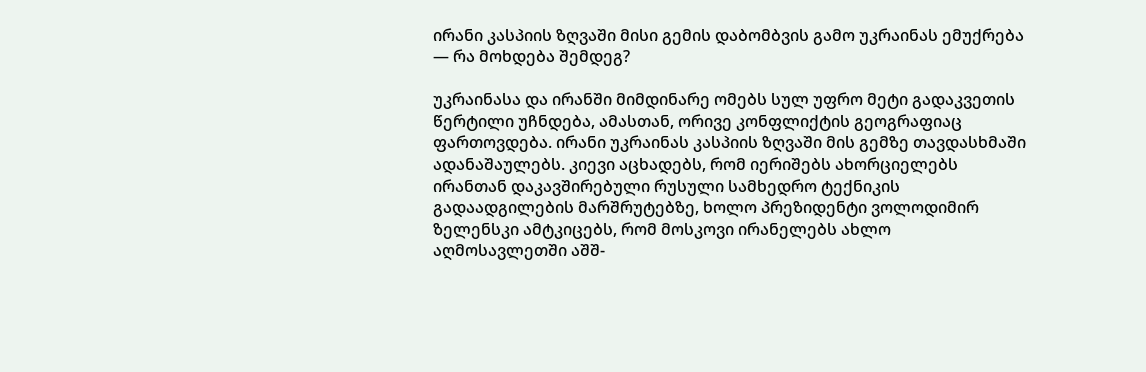ირანი კასპიის ზღვაში მისი გემის დაბომბვის გამო უკრაინას ემუქრება — რა მოხდება შემდეგ?

უკრაინასა და ირანში მიმდინარე ომებს სულ უფრო მეტი გადაკვეთის წერტილი უჩნდება, ამასთან, ორივე კონფლიქტის გეოგრაფიაც ფართოვდება. ირანი უკრაინას კასპიის ზღვაში მის გემზე თავდასხმაში ადანაშაულებს. კიევი აცხადებს, რომ იერიშებს ახორციელებს ირანთან დაკავშირებული რუსული სამხედრო ტექნიკის გადაადგილების მარშრუტებზე, ხოლო პრეზიდენტი ვოლოდიმირ ზელენსკი ამტკიცებს, რომ მოსკოვი ირანელებს ახლო აღმოსავლეთში აშშ-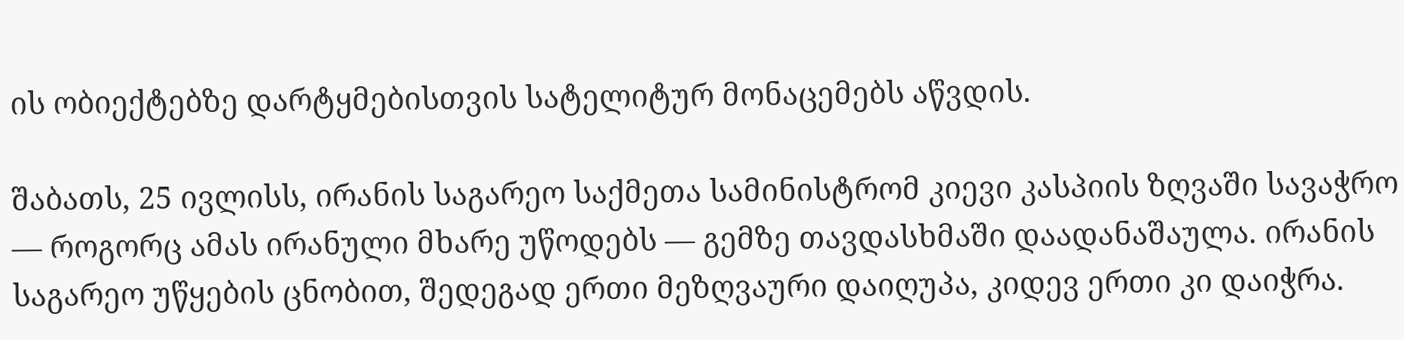ის ობიექტებზე დარტყმებისთვის სატელიტურ მონაცემებს აწვდის.

შაბათს, 25 ივლისს, ირანის საგარეო საქმეთა სამინისტრომ კიევი კასპიის ზღვაში სავაჭრო — როგორც ამას ირანული მხარე უწოდებს — გემზე თავდასხმაში დაადანაშაულა. ირანის საგარეო უწყების ცნობით, შედეგად ერთი მეზღვაური დაიღუპა, კიდევ ერთი კი დაიჭრა.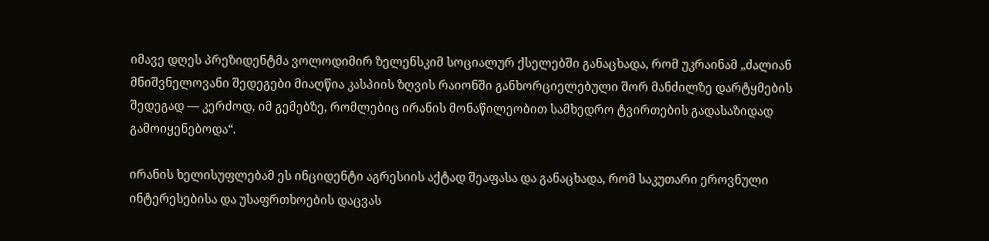იმავე დღეს პრეზიდენტმა ვოლოდიმირ ზელენსკიმ სოციალურ ქსელებში განაცხადა, რომ უკრაინამ „ძალიან მნიშვნელოვანი შედეგები მიაღწია კასპიის ზღვის რაიონში განხორციელებული შორ მანძილზე დარტყმების შედეგად — კერძოდ, იმ გემებზე, რომლებიც ირანის მონაწილეობით სამხედრო ტვირთების გადასაზიდად გამოიყენებოდა“.

ირანის ხელისუფლებამ ეს ინციდენტი აგრესიის აქტად შეაფასა და განაცხადა, რომ საკუთარი ეროვნული ინტერესებისა და უსაფრთხოების დაცვას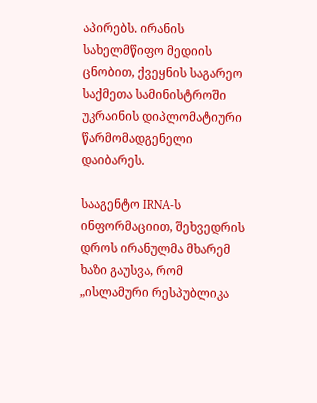აპირებს. ირანის სახელმწიფო მედიის ცნობით, ქვეყნის საგარეო საქმეთა სამინისტროში უკრაინის დიპლომატიური წარმომადგენელი დაიბარეს.

სააგენტო IRNA-ს ინფორმაციით, შეხვედრის დროს ირანულმა მხარემ ხაზი გაუსვა, რომ „ისლამური რესპუბლიკა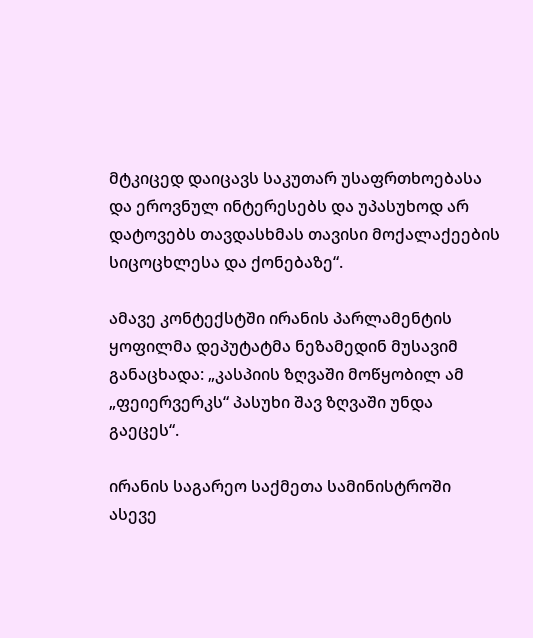მტკიცედ დაიცავს საკუთარ უსაფრთხოებასა და ეროვნულ ინტერესებს და უპასუხოდ არ დატოვებს თავდასხმას თავისი მოქალაქეების სიცოცხლესა და ქონებაზე“.

ამავე კონტექსტში ირანის პარლამენტის ყოფილმა დეპუტატმა ნეზამედინ მუსავიმ განაცხადა: „კასპიის ზღვაში მოწყობილ ამ „ფეიერვერკს“ პასუხი შავ ზღვაში უნდა გაეცეს“.

ირანის საგარეო საქმეთა სამინისტროში ასევე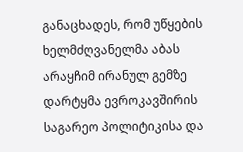განაცხადეს, რომ უწყების ხელმძღვანელმა აბას არაყჩიმ ირანულ გემზე დარტყმა ევროკავშირის საგარეო პოლიტიკისა და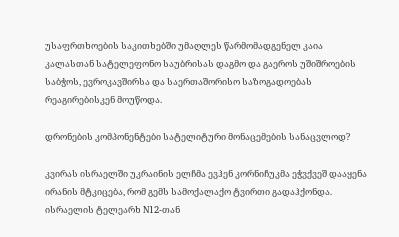უსაფრთხოების საკითხებში უმაღლეს წარმომადგენელ კაია კალასთან სატელეფონო საუბრისას დაგმო და გაეროს უშიშროების საბჭოს, ევროკავშირსა და საერთაშორისო საზოგადოებას რეაგირებისკენ მოუწოდა.

დრონების კომპონენტები სატელიტური მონაცემების სანაცვლოდ?

კვირას ისრაელში უკრაინის ელჩმა ევჰენ კორნიჩუკმა ეჭვქვეშ დააყენა ირანის მტკიცება, რომ გემს სამოქალაქო ტვირთი გადაჰქონდა. ისრაელის ტელეარხ N12-თან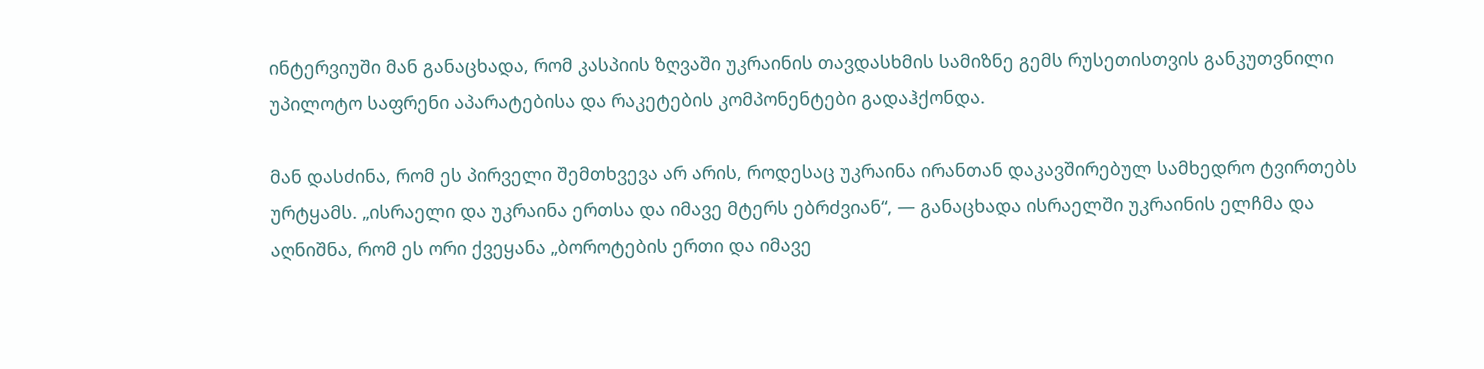ინტერვიუში მან განაცხადა, რომ კასპიის ზღვაში უკრაინის თავდასხმის სამიზნე გემს რუსეთისთვის განკუთვნილი უპილოტო საფრენი აპარატებისა და რაკეტების კომპონენტები გადაჰქონდა.

მან დასძინა, რომ ეს პირველი შემთხვევა არ არის, როდესაც უკრაინა ირანთან დაკავშირებულ სამხედრო ტვირთებს ურტყამს. „ისრაელი და უკრაინა ერთსა და იმავე მტერს ებრძვიან“, — განაცხადა ისრაელში უკრაინის ელჩმა და აღნიშნა, რომ ეს ორი ქვეყანა „ბოროტების ერთი და იმავე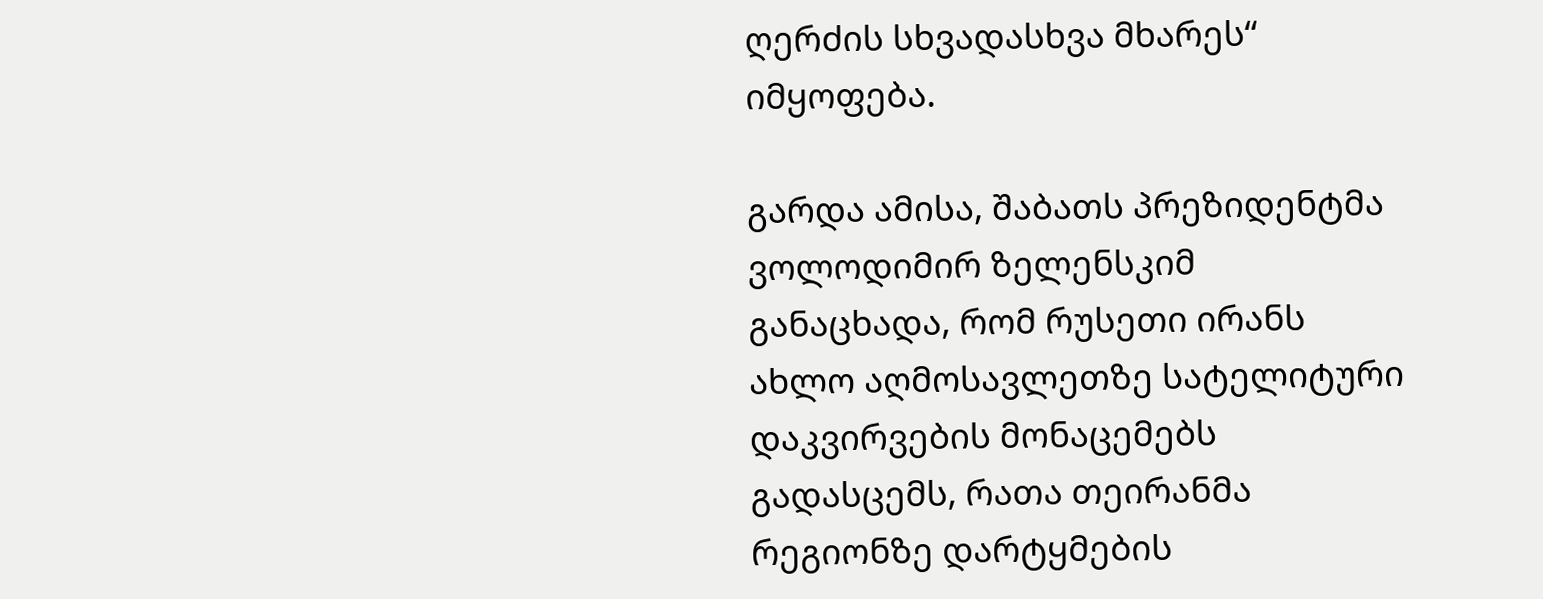ღერძის სხვადასხვა მხარეს“ იმყოფება.

გარდა ამისა, შაბათს პრეზიდენტმა ვოლოდიმირ ზელენსკიმ განაცხადა, რომ რუსეთი ირანს ახლო აღმოსავლეთზე სატელიტური დაკვირვების მონაცემებს გადასცემს, რათა თეირანმა რეგიონზე დარტყმების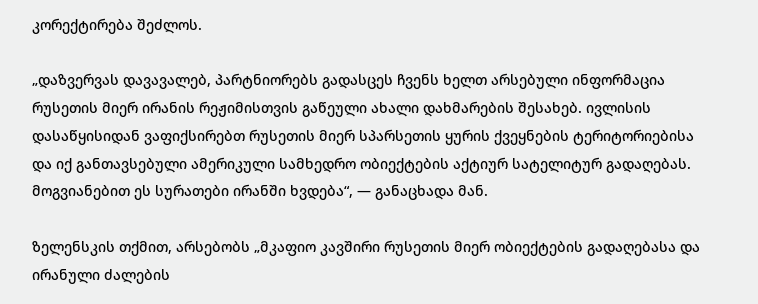კორექტირება შეძლოს.

„დაზვერვას დავავალებ, პარტნიორებს გადასცეს ჩვენს ხელთ არსებული ინფორმაცია რუსეთის მიერ ირანის რეჟიმისთვის გაწეული ახალი დახმარების შესახებ. ივლისის დასაწყისიდან ვაფიქსირებთ რუსეთის მიერ სპარსეთის ყურის ქვეყნების ტერიტორიებისა და იქ განთავსებული ამერიკული სამხედრო ობიექტების აქტიურ სატელიტურ გადაღებას. მოგვიანებით ეს სურათები ირანში ხვდება“, — განაცხადა მან.

ზელენსკის თქმით, არსებობს „მკაფიო კავშირი რუსეთის მიერ ობიექტების გადაღებასა და ირანული ძალების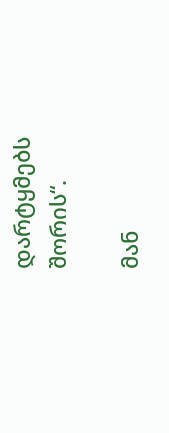დარტყმებს შორის“.

მან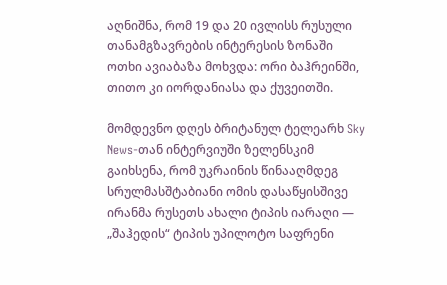აღნიშნა, რომ 19 და 20 ივლისს რუსული თანამგზავრების ინტერესის ზონაში ოთხი ავიაბაზა მოხვდა: ორი ბაჰრეინში, თითო კი იორდანიასა და ქუვეითში.

მომდევნო დღეს ბრიტანულ ტელეარხ Sky News-თან ინტერვიუში ზელენსკიმ გაიხსენა, რომ უკრაინის წინააღმდეგ სრულმასშტაბიანი ომის დასაწყისშივე ირანმა რუსეთს ახალი ტიპის იარაღი — „შაჰედის“ ტიპის უპილოტო საფრენი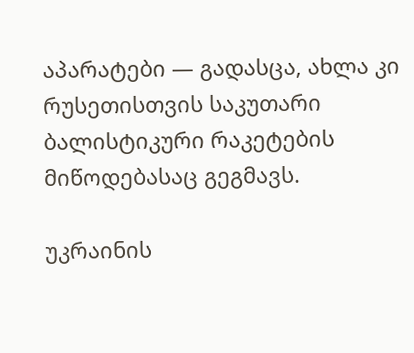აპარატები — გადასცა, ახლა კი რუსეთისთვის საკუთარი ბალისტიკური რაკეტების მიწოდებასაც გეგმავს.

უკრაინის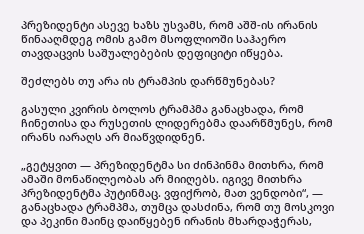პრეზიდენტი ასევე ხაზს უსვამს, რომ აშშ-ის ირანის წინააღმდეგ ომის გამო მსოფლიოში საჰაერო თავდაცვის საშუალებების დეფიციტი იწყება.

შეძლებს თუ არა ის ტრამპის დარწმუნებას?

გასული კვირის ბოლოს ტრამპმა განაცხადა, რომ ჩინეთისა და რუსეთის ლიდერებმა დაარწმუნეს, რომ ირანს იარაღს არ მიაწვდიდნენ.

„გეტყვით — პრეზიდენტმა სი ძინპინმა მითხრა, რომ ამაში მონაწილეობას არ მიიღებს. იგივე მითხრა პრეზიდენტმა პუტინმაც. ვფიქრობ, მათ ვენდობი“, — განაცხადა ტრამპმა, თუმცა დასძინა, რომ თუ მოსკოვი და პეკინი მაინც დაიწყებენ ირანის მხარდაჭერას,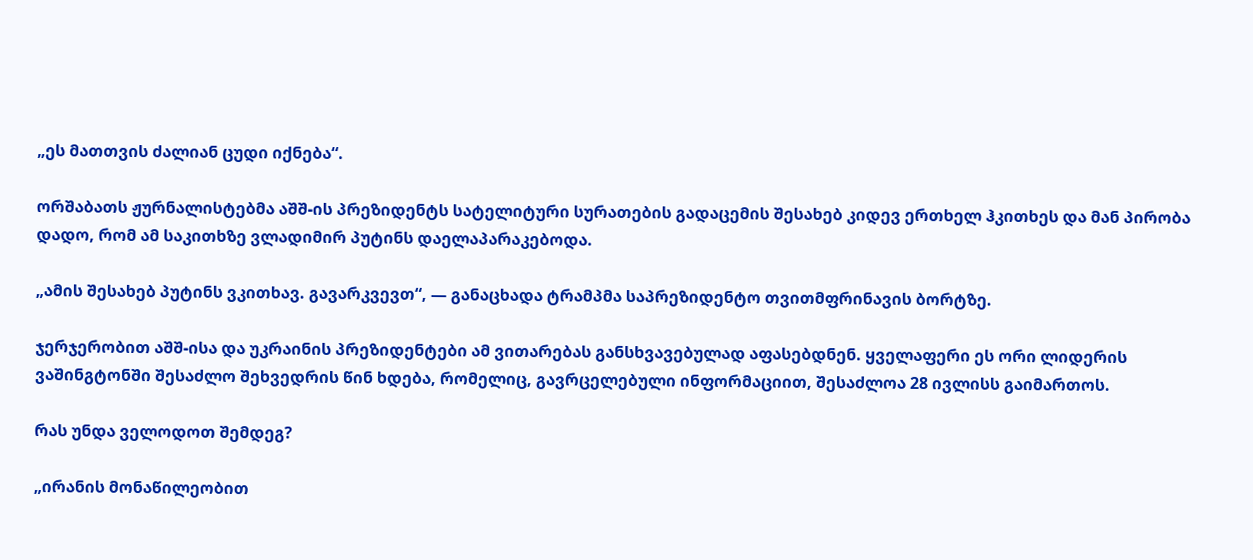„ეს მათთვის ძალიან ცუდი იქნება“.

ორშაბათს ჟურნალისტებმა აშშ-ის პრეზიდენტს სატელიტური სურათების გადაცემის შესახებ კიდევ ერთხელ ჰკითხეს და მან პირობა დადო, რომ ამ საკითხზე ვლადიმირ პუტინს დაელაპარაკებოდა.

„ამის შესახებ პუტინს ვკითხავ. გავარკვევთ“, — განაცხადა ტრამპმა საპრეზიდენტო თვითმფრინავის ბორტზე.

ჯერჯერობით აშშ-ისა და უკრაინის პრეზიდენტები ამ ვითარებას განსხვავებულად აფასებდნენ. ყველაფერი ეს ორი ლიდერის ვაშინგტონში შესაძლო შეხვედრის წინ ხდება, რომელიც, გავრცელებული ინფორმაციით, შესაძლოა 28 ივლისს გაიმართოს.

რას უნდა ველოდოთ შემდეგ?

„ირანის მონაწილეობით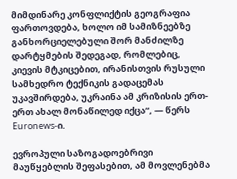მიმდინარე კონფლიქტის გეოგრაფია ფართოვდება, ხოლო იმ სამიზნეებზე განხორციელებული შორ მანძილზე დარტყმების შედეგად, რომლებიც, კიევის მტკიცებით, ირანისთვის რუსული სამხედრო ტექნიკის გადაცემას უკავშირდება, უკრაინა ამ კრიზისის ერთ-ერთ ახალ მონაწილედ იქცა“, — წერს Euronews-ი.

ევროპული საზოგადოებრივი მაუწყებლის შეფასებით, ამ მოვლენებმა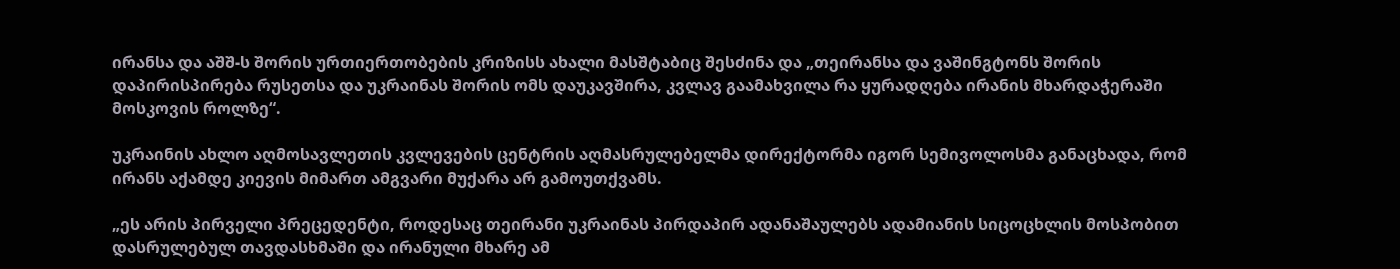ირანსა და აშშ-ს შორის ურთიერთობების კრიზისს ახალი მასშტაბიც შესძინა და „თეირანსა და ვაშინგტონს შორის დაპირისპირება რუსეთსა და უკრაინას შორის ომს დაუკავშირა, კვლავ გაამახვილა რა ყურადღება ირანის მხარდაჭერაში მოსკოვის როლზე“.

უკრაინის ახლო აღმოსავლეთის კვლევების ცენტრის აღმასრულებელმა დირექტორმა იგორ სემივოლოსმა განაცხადა, რომ ირანს აქამდე კიევის მიმართ ამგვარი მუქარა არ გამოუთქვამს.

„ეს არის პირველი პრეცედენტი, როდესაც თეირანი უკრაინას პირდაპირ ადანაშაულებს ადამიანის სიცოცხლის მოსპობით დასრულებულ თავდასხმაში და ირანული მხარე ამ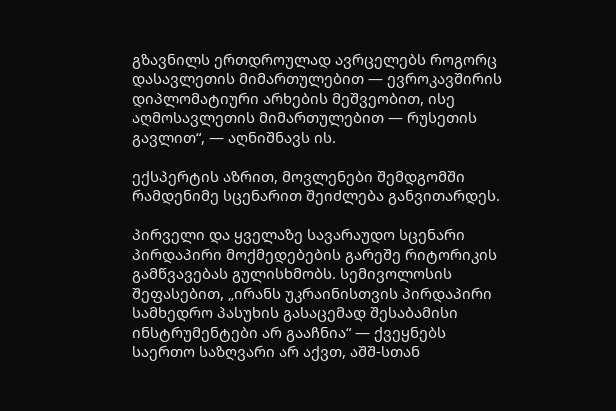გზავნილს ერთდროულად ავრცელებს როგორც დასავლეთის მიმართულებით — ევროკავშირის დიპლომატიური არხების მეშვეობით, ისე აღმოსავლეთის მიმართულებით — რუსეთის გავლით“, — აღნიშნავს ის.

ექსპერტის აზრით, მოვლენები შემდგომში რამდენიმე სცენარით შეიძლება განვითარდეს.

პირველი და ყველაზე სავარაუდო სცენარი პირდაპირი მოქმედებების გარეშე რიტორიკის გამწვავებას გულისხმობს. სემივოლოსის შეფასებით, „ირანს უკრაინისთვის პირდაპირი სამხედრო პასუხის გასაცემად შესაბამისი ინსტრუმენტები არ გააჩნია“ — ქვეყნებს საერთო საზღვარი არ აქვთ, აშშ-სთან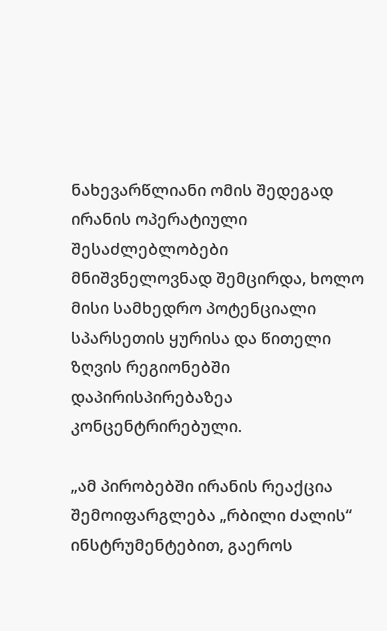ნახევარწლიანი ომის შედეგად ირანის ოპერატიული შესაძლებლობები მნიშვნელოვნად შემცირდა, ხოლო მისი სამხედრო პოტენციალი სპარსეთის ყურისა და წითელი ზღვის რეგიონებში დაპირისპირებაზეა კონცენტრირებული.

„ამ პირობებში ირანის რეაქცია შემოიფარგლება „რბილი ძალის“ ინსტრუმენტებით, გაეროს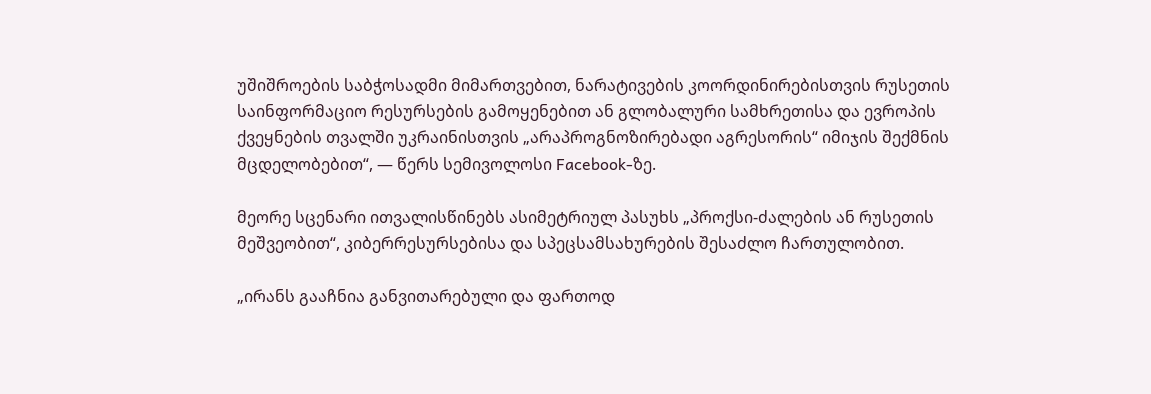უშიშროების საბჭოსადმი მიმართვებით, ნარატივების კოორდინირებისთვის რუსეთის საინფორმაციო რესურსების გამოყენებით ან გლობალური სამხრეთისა და ევროპის ქვეყნების თვალში უკრაინისთვის „არაპროგნოზირებადი აგრესორის“ იმიჯის შექმნის მცდელობებით“, — წერს სემივოლოსი Facebook-ზე.

მეორე სცენარი ითვალისწინებს ასიმეტრიულ პასუხს „პროქსი-ძალების ან რუსეთის მეშვეობით“, კიბერრესურსებისა და სპეცსამსახურების შესაძლო ჩართულობით.

„ირანს გააჩნია განვითარებული და ფართოდ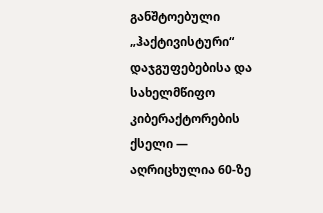განშტოებული „ჰაქტივისტური“ დაჯგუფებებისა და სახელმწიფო კიბერაქტორების ქსელი — აღრიცხულია 60-ზე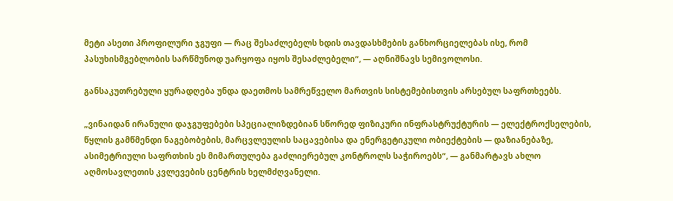მეტი ასეთი პროფილური ჯგუფი — რაც შესაძლებელს ხდის თავდასხმების განხორციელებას ისე, რომ პასუხისმგებლობის სარწმუნოდ უარყოფა იყოს შესაძლებელი“, — აღნიშნავს სემივოლოსი.

განსაკუთრებული ყურადღება უნდა დაეთმოს სამრეწველო მართვის სისტემებისთვის არსებულ საფრთხეებს.

„ვინაიდან ირანული დაჯგუფებები სპეციალიზდებიან სწორედ ფიზიკური ინფრასტრუქტურის — ელექტროქსელების, წყლის გამწმენდი ნაგებობების, მარცვლეულის საცავებისა და ენერგეტიკული ობიექტების — დაზიანებაზე, ასიმეტრიული საფრთხის ეს მიმართულება გაძლიერებულ კონტროლს საჭიროებს“, — განმარტავს ახლო აღმოსავლეთის კვლევების ცენტრის ხელმძღვანელი.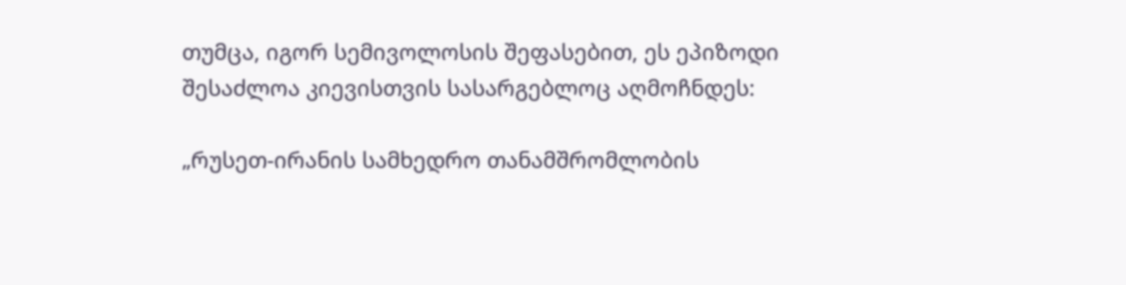თუმცა, იგორ სემივოლოსის შეფასებით, ეს ეპიზოდი შესაძლოა კიევისთვის სასარგებლოც აღმოჩნდეს:

„რუსეთ-ირანის სამხედრო თანამშრომლობის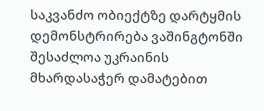საკვანძო ობიექტზე დარტყმის დემონსტრირება ვაშინგტონში შესაძლოა უკრაინის მხარდასაჭერ დამატებით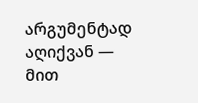არგუმენტად აღიქვან — მით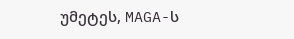უმეტეს, MAGA-ს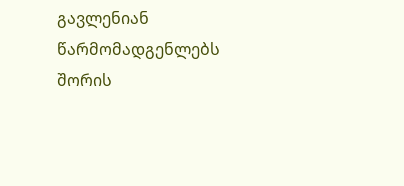გავლენიან წარმომადგენლებს შორის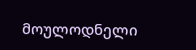მოულოდნელი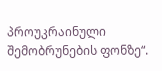პროუკრაინული შემობრუნების ფონზე“.